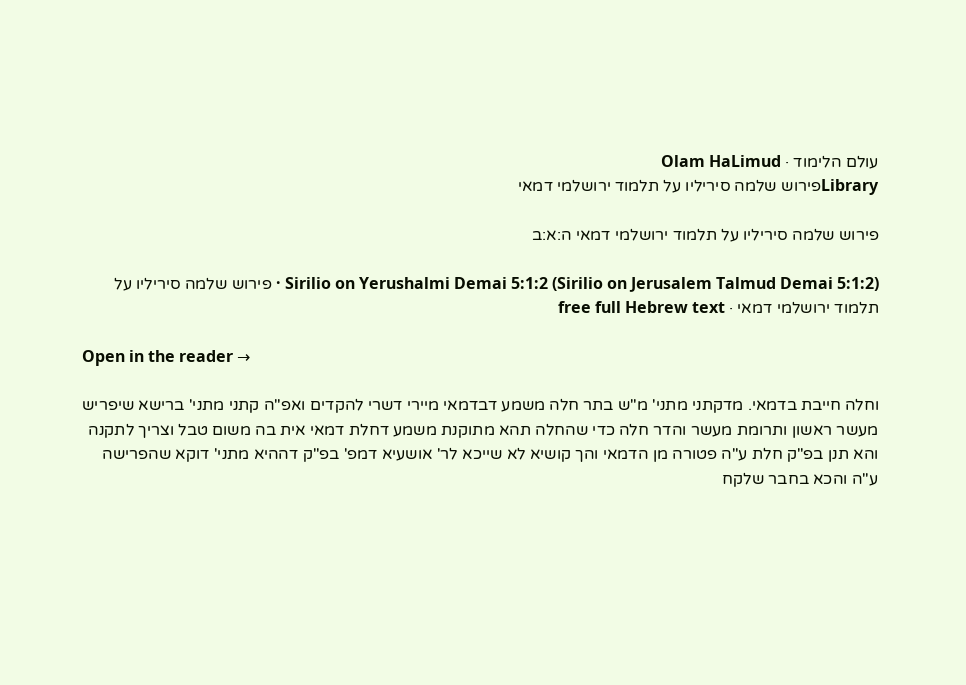עולם הלימוד · Olam HaLimud
Libraryפירוש שלמה סיריליו על תלמוד ירושלמי דמאי

פירוש שלמה סיריליו על תלמוד ירושלמי דמאי ה:א:ב

Sirilio on Yerushalmi Demai 5:1:2 (Sirilio on Jerusalem Talmud Demai 5:1:2) · פירוש שלמה סיריליו על תלמוד ירושלמי דמאי · free full Hebrew text

Open in the reader →

וחלה חייבת בדמאי. מדקתני מתני' מ"ש בתר חלה משמע דבדמאי מיירי דשרי להקדים ואפ"ה קתני מתני' ברישא שיפריש מעשר ראשון ותרומת מעשר והדר חלה כדי שהחלה תהא מתוקנת משמע דחלת דמאי אית בה משום טבל וצריך לתקנה והא תנן בפ"ק חלת ע"ה פטורה מן הדמאי והך קושיא לא שייכא לר' אושעיא דמפ' בפ"ק דההיא מתני' דוקא שהפרישה ע"ה והכא בחבר שלקח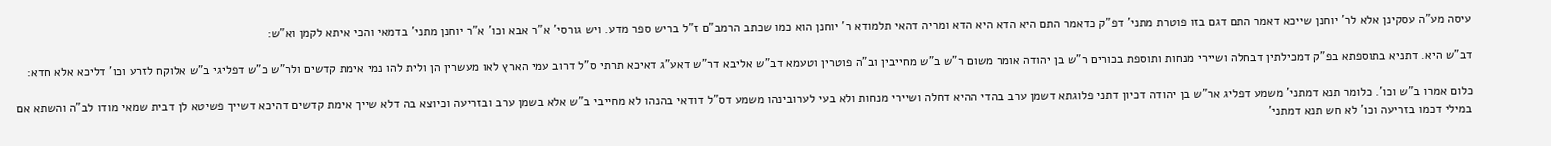עיסה מע"ה עסקינן אלא לר' יוחנן שייכא דאמר התם דגם בזו פוטרת מתני' דפ"ק כדאמר התם היא הדא היא הדא ומריה דהאי תלמודא ר' יוחנן הוא כמו שכתב הרמב"ם ז"ל בריש ספר מדע. ויש גורסי' א"ר אבא וכו' א"ר יוחנן מתני' בדמאי והכי איתא לקמן וא"ש:

דב"ש היא. דתניא בתוספתא בפ"ק דמכילתין דבחלה ושיירי מנחות ותוספת בכורים ר"ש בן יהודה אומר משום ר"ש ב"ש מחייבין וב"ה פוטרין וטעמא דב"ש אליבא דר"ש דאע"ג דאיכא תרתי ס"ל דרוב עמי הארץ לאו מעשרין הן ולית להו נמי אימת קדשים ולר"ש כ"ש דפליגי ב"ש אלוקח לזרע וכו' דליכא אלא חדא:

כלום אמרו ב"ש וכו'. כלומר תנא דמתני' משמע דפליג אר"ש בן יהודה דכיון דתני פלוגתא דשמן ערב בהדי ההיא דחלה ושיירי מנחות ולא בעי לערובינהו משמע דס"ל דודאי בהנהו לא מחייבי ב"ש אלא בשמן ערב ובזריעה וכיוצא בה דלא שייך אימת קדשים דהיכא דשייך פשיטא לן דבית שמאי מודו לב"ה והשתא אם במילי דכמו בזריעה וכו' לא חש תנא דמתני'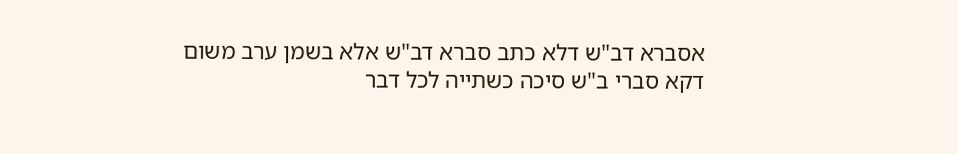אסברא דב"ש דלא כתב סברא דב"ש אלא בשמן ערב משום דקא סברי ב"ש סיכה כשתייה לכל דבר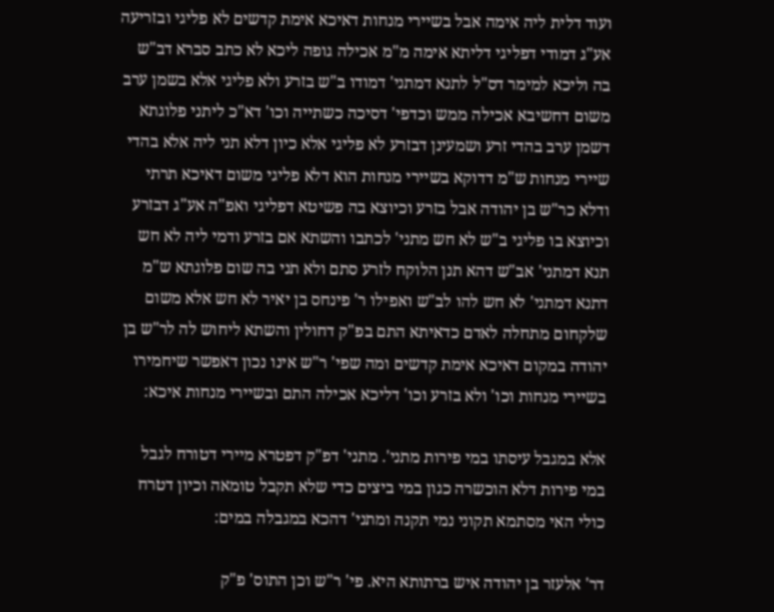ועוד דלית ליה אימה אבל בשיירי מנחות דאיכא אימת קדשים לא פליגי ובזריעה אע"ג דמודי דפליגי דליתא אימה מ"מ אכילה גופה ליכא לא כתב סברא דב"ש בה וליכא למימר דס"ל לתנא דמתני' דמודו ב"ש בזרע ולא פליגי אלא בשמן ערב משום דחשיבא אכילה ממש וכדפי' דסיכה כשתייה וכו' דא"כ ליתני פלוגתא דשמן ערב בהדי זרע ושמעינן דבזרע לא פליגי אלא כיון דלא תני ליה אלא בהדי שיירי מנחות ש"מ דדוקא בשיירי מנחות הוא דלא פליגי משום דאיכא תרתי ודלא כר"ש בן יהודה אבל בזרע וכיוצא בה פשיטא דפליגי ואפ"ה אע"ג דבזרע וכיוצא בו פליגי ב"ש לא חש מתני' לכתבו והשתא אם בזרע ודמי ליה לא חש תנא דמתני' אב"ש דהא תנן הלוקח לזרע סתם ולא תני בה שום פלוגתא ש"מ דתנא דמתני' לא חש להו לב"ש ואפילו ר' פינחס בן יאיר לא חש אלא משום שלקחום מתחלה לאדם כדאיתא התם בפ"ק דחולין והשתא ליחוש לה לר"ש בן יהודה במקום דאיכא אימת קדשים ומה שפי' ר"ש אינו נכון דאפשר שיחמירו בשיירי מנחות וכו' ולא בזרע וכו' דליכא אכילה התם ובשיירי מנחות איכא:

אלא במגבל עיסתו במי פירות מתני'. מתני' דפ"ק דפטרא מיירי דטורח לגבל במי פירות דלא הוכשרה כגון במי ביצים כדי שלא תקבל טומאה וכיון דטרח כולי האי מסתמא תקוני נמי תקנה ומתני' דהכא במגבלה במים:

דר' אלעזר בן יהודה איש ברתותא היא. פי' ר"ש וכן התוס' פ"ק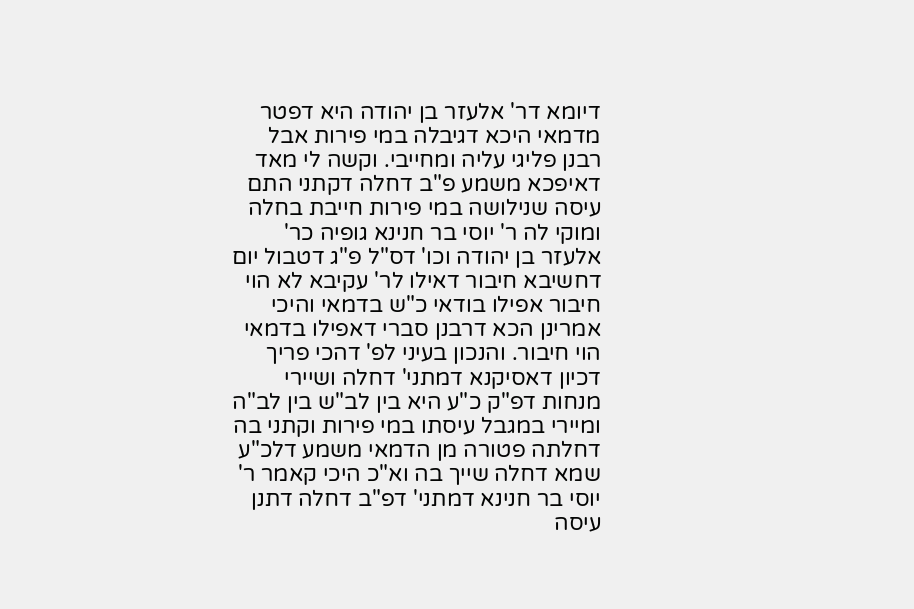דיומא דר' אלעזר בן יהודה היא דפטר מדמאי היכא דגיבלה במי פירות אבל רבנן פליגי עליה ומחייבי. וקשה לי מאד דאיפכא משמע פ"ב דחלה דקתני התם עיסה שנילושה במי פירות חייבת בחלה ומוקי לה ר' יוסי בר חנינא גופיה כר' אלעזר בן יהודה וכו' דס"ל פ"ג דטבול יום דחשיבא חיבור דאילו לר' עקיבא לא הוי חיבור אפילו בודאי כ"ש בדמאי והיכי אמרינן הכא דרבנן סברי דאפילו בדמאי הוי חיבור. והנכון בעיני לפ' דהכי פריך דכיון דאסיקנא דמתני' דחלה ושיירי מנחות דפ"ק כ"ע היא בין לב"ש בין לב"ה ומיירי במגבל עיסתו במי פירות וקתני בה דחלתה פטורה מן הדמאי משמע דלכ"ע שמא דחלה שייך בה וא"כ היכי קאמר ר' יוסי בר חנינא דמתני' דפ"ב דחלה דתנן עיסה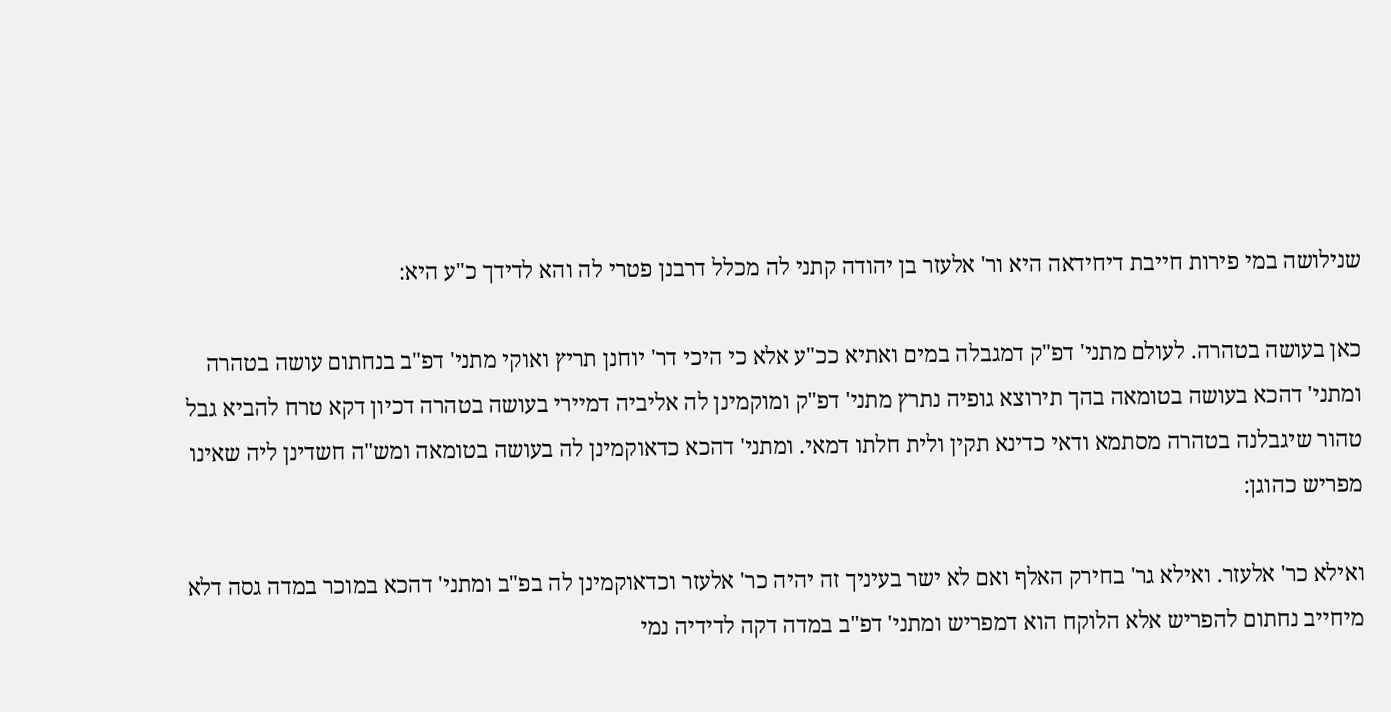שנילושה במי פירות חייבת דיחידאה היא ור' אלעזר בן יהודה קתני לה מכלל דרבנן פטרי לה והא לדידך כ"ע היא:

כאן בעושה בטהרה. לעולם מתני' דפ"ק דמגבלה במים ואתיא ככ"ע אלא כי היכי דר' יוחנן תריץ ואוקי מתני' דפ"ב בנחתום עושה בטהרה ומתני' דהכא בעושה בטומאה בהך תירוצא גופיה נתרץ מתני' דפ"ק ומוקמינן לה אליביה דמיירי בעושה בטהרה דכיון דקא טרח להביא גבל טהור שיגבלנה בטהרה מסתמא ודאי כדינא תקין ולית חלתו דמאי. ומתני' דהכא כדאוקמינן לה בעושה בטומאה ומש"ה חשדינן ליה שאינו מפריש כהוגן:

ואילא כר' אלעזר. ואילא גר' בחירק האלף ואם לא ישר בעיניך זה יהיה כר' אלעזר וכדאוקמינן לה בפ"ב ומתני' דהכא במוכר במדה גסה דלא מיחייב נחתום להפריש אלא הלוקח הוא דמפריש ומתני' דפ"ב במדה דקה לדידיה נמי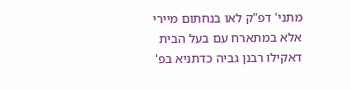מתני' דפ"ק לאו בנחתום מיירי אלא במתארח עם בעל הבית דאקילו רבנן גביה כדתניא בפ'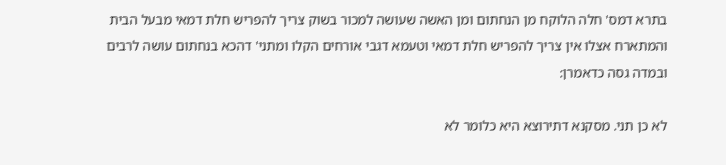בתרא דמס' חלה הלוקח מן הנחתום ומן האשה שעושה למכור בשוק צריך להפריש חלת דמאי מבעל הבית והמתארח אצלו אין צריך להפריש חלת דמאי וטעמא דגבי אורחים הקלו ומתני' דהכא בנחתום עושה לרבים ובמדה גסה כדאמרן:

לא כן תני. מסקנא דתירוצא היא כלומר לא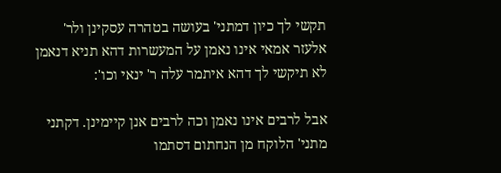תקשי לך כיון דמתני' בעושה בטהרה עסקינן ולר' אלעזר אמאי אינו נאמן על המעשרות דהא תניא דנאמן לא תיקשי לך דהא איתמר עלה ר' ינאי וכו':

אבל לרבים אינו נאמן וכה לרבים אנן קיימינן. דקתני מתני' הלוקח מן הנחתום דסתמו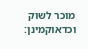מוכר לשוק וכדאוקמינן: